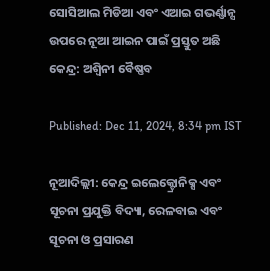ସୋସିଆଲ ମିଡିଆ ଏବଂ ଏଆଇ ଗଭର୍ଣ୍ଣାନ୍ସ ଉପରେ ନୂଆ ଆଇନ ପାଇଁ ପ୍ରସ୍ତୁତ ଅଛି କେନ୍ଦ୍ର: ଅଶ୍ୱିନୀ ବୈଷ୍ଣବ

Published: Dec 11, 2024, 8:34 pm IST

ନୂଆଦିଲ୍ଲୀ: କେନ୍ଦ୍ର ଇଲେକ୍ଟ୍ରୋନିକ୍ସ ଏବଂ ସୂଚନା ପ୍ରଯୁକ୍ତି ବିଦ୍ୟା, ରେଳବାଇ ଏବଂ ସୂଚନା ଓ ପ୍ରସାରଣ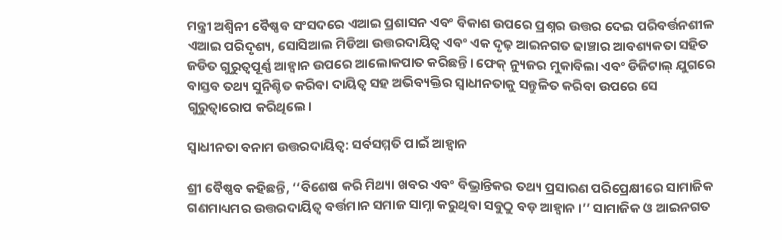ମନ୍ତ୍ରୀ ଅଶ୍ୱିନୀ ବୈଷ୍ଣବ ସଂସଦରେ ଏଆଇ ପ୍ରଶାସନ ଏବଂ ବିକାଶ ଉପରେ ପ୍ରଶ୍ନର ଉତ୍ତର ଦେଇ ପରିବର୍ତ୍ତନଶୀଳ ଏଆଇ ପରିଦୃଶ୍ୟ, ସୋସିଆଲ ମିଡିଆ ଉତ୍ତରଦାୟିତ୍ୱ ଏବଂ ଏକ ଦୃଢ଼ ଆଇନଗତ ଢାଞ୍ଚାର ଆବଶ୍ୟକତା ସହିତ ଜଡିତ ଗୁରୁତ୍ୱପୂର୍ଣ୍ଣ ଆହ୍ୱାନ ଉପରେ ଆଲୋକପାତ କରିଛନ୍ତି। ଫେକ୍ ନ୍ୟୁଜର ମୁକାବିଲା ଏବଂ ଡିଜିଟାଲ୍ ଯୁଗରେ ବାସ୍ତବ ତଥ୍ୟ ସୁନିଶ୍ଚିତ କରିବା ଦାୟିତ୍ୱ ସହ ଅଭିବ୍ୟକ୍ତିର ସ୍ୱାଧୀନତାକୁ ସନ୍ତୁଳିତ କରିବା ଉପରେ ସେ ଗୁରୁତ୍ୱାରୋପ କରିଥିଲେ।

ସ୍ୱାଧୀନତା ବନାମ ଉତ୍ତରଦାୟିତ୍ୱ: ସର୍ବସମ୍ମତି ପାଇଁ ଆହ୍ୱାନ

ଶ୍ରୀ ବୈଷ୍ଣବ କହିଛନ୍ତି, ‘‘ବିଶେଷ କରି ମିଥ୍ୟା ଖବର ଏବଂ ବିଭ୍ରାନ୍ତିକର ତଥ୍ୟ ପ୍ରସାରଣ ପରିପ୍ରେକ୍ଷୀରେ ସାମାଜିକ ଗଣମାଧ୍ୟମର ଉତ୍ତରଦାୟିତ୍ୱ ବର୍ତ୍ତମାନ ସମାଜ ସାମ୍ନା କରୁଥିବା ସବୁଠୁ ବଡ଼ ଆହ୍ୱାନ।’’ ସାମାଜିକ ଓ ଆଇନଗତ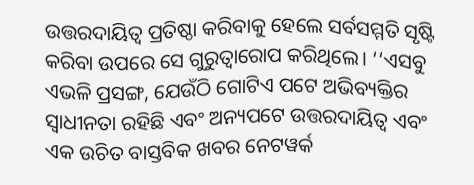ଉତ୍ତରଦାୟିତ୍ୱ ପ୍ରତିଷ୍ଠା କରିବାକୁ ହେଲେ ସର୍ବସମ୍ମତି ସୃଷ୍ଟି କରିବା ଉପରେ ସେ ଗୁରୁତ୍ୱାରୋପ କରିଥିଲେ। ‘‘ଏସବୁ ଏଭଳି ପ୍ରସଙ୍ଗ, ଯେଉଁଠି ଗୋଟିଏ ପଟେ ଅଭିବ୍ୟକ୍ତିର ସ୍ୱାଧୀନତା ରହିଛି ଏବଂ ଅନ୍ୟପଟେ ଉତ୍ତରଦାୟିତ୍ୱ ଏବଂ ଏକ ଉଚିତ ବାସ୍ତବିକ ଖବର ନେଟୱର୍କ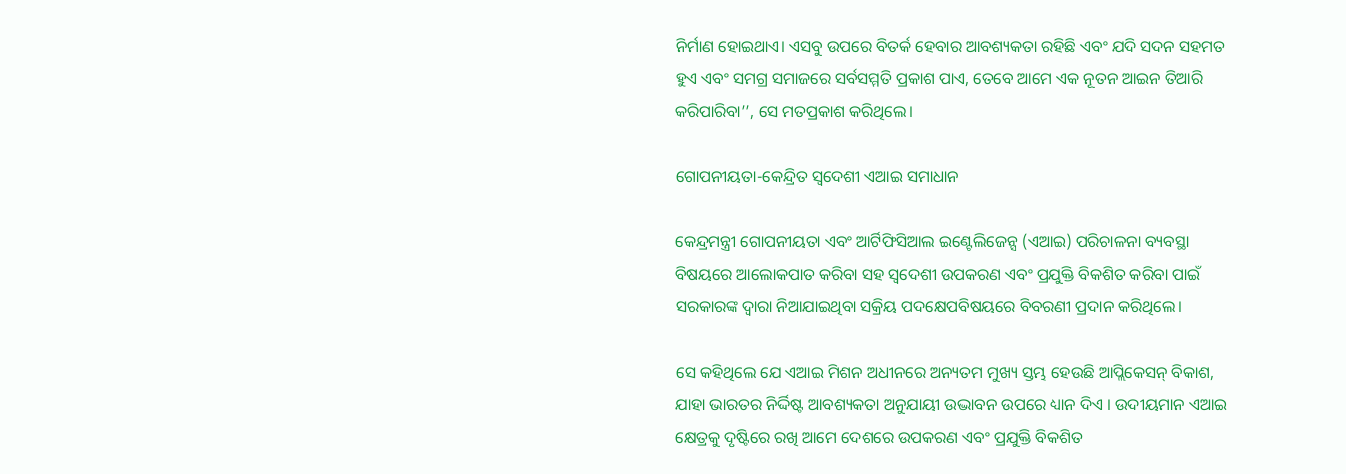ନିର୍ମାଣ ହୋଇଥାଏ। ଏସବୁ ଉପରେ ବିତର୍କ ହେବାର ଆବଶ୍ୟକତା ରହିଛି ଏବଂ ଯଦି ସଦନ ସହମତ ହୁଏ ଏବଂ ସମଗ୍ର ସମାଜରେ ସର୍ବସମ୍ମତି ପ୍ରକାଶ ପାଏ, ତେବେ ଆମେ ଏକ ନୂତନ ଆଇନ ତିଆରି କରିପାରିବା’’, ସେ ମତପ୍ରକାଶ କରିଥିଲେ।

ଗୋପନୀୟତା-କେନ୍ଦ୍ରିତ ସ୍ୱଦେଶୀ ଏଆଇ ସମାଧାନ

କେନ୍ଦ୍ରମନ୍ତ୍ରୀ ଗୋପନୀୟତା ଏବଂ ଆର୍ଟିଫିସିଆଲ ଇଣ୍ଟେଲିଜେନ୍ସ (ଏଆଇ) ପରିଚାଳନା ବ୍ୟବସ୍ଥା ବିଷୟରେ ଆଲୋକପାତ କରିବା ସହ ସ୍ୱଦେଶୀ ଉପକରଣ ଏବଂ ପ୍ରଯୁକ୍ତି ବିକଶିତ କରିବା ପାଇଁ ସରକାରଙ୍କ ଦ୍ୱାରା ନିଆଯାଇଥିବା ସକ୍ରିୟ ପଦକ୍ଷେପବିଷୟରେ ବିବରଣୀ ପ୍ରଦାନ କରିଥିଲେ।

ସେ କହିଥିଲେ ଯେ ଏଆଇ ମିଶନ ଅଧୀନରେ ଅନ୍ୟତମ ମୁଖ୍ୟ ସ୍ତମ୍ଭ ହେଉଛି ଆପ୍ଲିକେସନ୍ ବିକାଶ, ଯାହା ଭାରତର ନିର୍ଦ୍ଦିଷ୍ଟ ଆବଶ୍ୟକତା ଅନୁଯାୟୀ ଉଦ୍ଭାବନ ଉପରେ ଧ୍ୟାନ ଦିଏ । ଉଦୀୟମାନ ଏଆଇ କ୍ଷେତ୍ରକୁ ଦୃଷ୍ଟିରେ ରଖି ଆମେ ଦେଶରେ ଉପକରଣ ଏବଂ ପ୍ରଯୁକ୍ତି ବିକଶିତ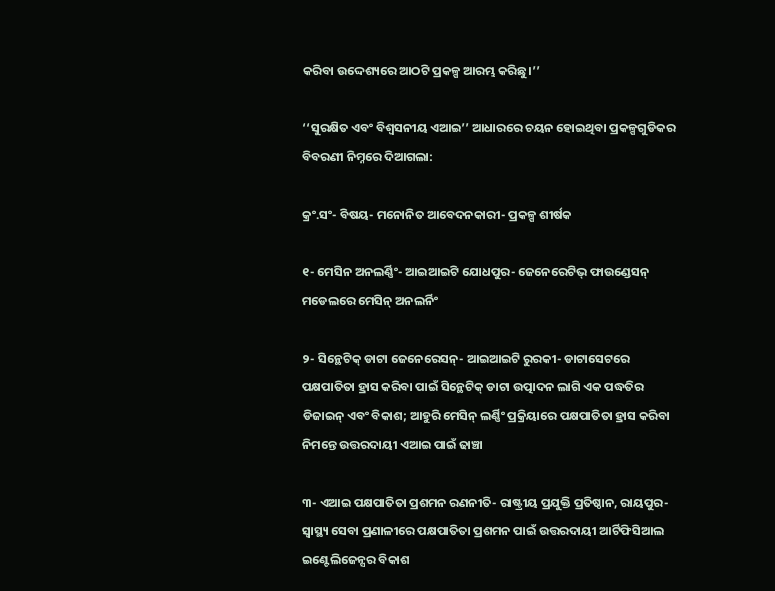କରିବା ଉଦ୍ଦେଶ୍ୟରେ ଆଠଟି ପ୍ରକଳ୍ପ ଆରମ୍ଭ କରିଛୁ।’’

‘‘ସୁରକ୍ଷିତ ଏବଂ ବିଶ୍ୱସନୀୟ ଏଆଇ’’ ଆଧାରରେ ଚୟନ ହୋଇଥିବା ପ୍ରକଳ୍ପଗୁଡିକର ବିବରଣୀ ନିମ୍ନରେ ଦିଆଗଲା:

କ୍ରଂ.ସଂ- ବିଷୟ- ମନୋନିତ ଆବେଦନକାରୀ- ପ୍ରକଳ୍ପ ଶୀର୍ଷକ

୧- ମେସିନ ଅନଲର୍ଣ୍ଣିଂ- ଆଇଆଇଟି ଯୋଧପୁର- ଜେନେରେଟିଭ୍ ଫାଉଣ୍ଡେସନ୍ ମଡେଲରେ ମେସିନ୍ ଅନଲର୍ନିଂ

୨- ସିନ୍ଥେଟିକ୍ ଡାଟା ଜେନେରେସନ୍- ଆଇଆଇଟି ରୁରକୀ- ଡାଟାସେଟରେ ପକ୍ଷପାତିତା ହ୍ରାସ କରିବା ପାଇଁ ସିନ୍ଥେଟିକ୍ ଡାଟା ଉତ୍ପାଦନ ଲାଗି ଏକ ପଦ୍ଧତିର ଡିଜାଇନ୍ ଏବଂ ବିକାଶ; ଆହୁରି ମେସିନ୍ ଲର୍ଣ୍ଣିଂ ପ୍ରକ୍ରିୟାରେ ପକ୍ଷପାତିତା ହ୍ରାସ କରିବା ନିମନ୍ତେ ଉତ୍ତରଦାୟୀ ଏଆଇ ପାଇଁ ଢାଞ୍ଚା

୩- ଏଆଇ ପକ୍ଷପାତିତା ପ୍ରଶମନ ରଣନୀତି- ରାଷ୍ଟ୍ରୀୟ ପ୍ରଯୁକ୍ତି ପ୍ରତିଷ୍ଠାନ, ରାୟପୁର- ସ୍ୱାସ୍ଥ୍ୟ ସେବା ପ୍ରଣାଳୀରେ ପକ୍ଷପାତିତା ପ୍ରଶମନ ପାଇଁ ଉତ୍ତରଦାୟୀ ଆର୍ଟିଫିସିଆଲ ଇଣ୍ଟେଲିଜେନ୍ସର ବିକାଶ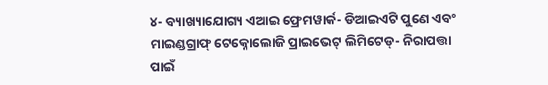୪- ବ୍ୟାଖ୍ୟାଯୋଗ୍ୟ ଏଆଇ ଫ୍ରେମୱାର୍କ- ଡିଆଇଏଟି ପୁଣେ ଏବଂ ମାଇଣ୍ଡଗ୍ରାଫ୍ ଟେକ୍ନୋଲୋଜି ପ୍ରାଇଭେଟ୍ ଲିମିଟେଡ୍- ନିରାପତ୍ତା ପାଇଁ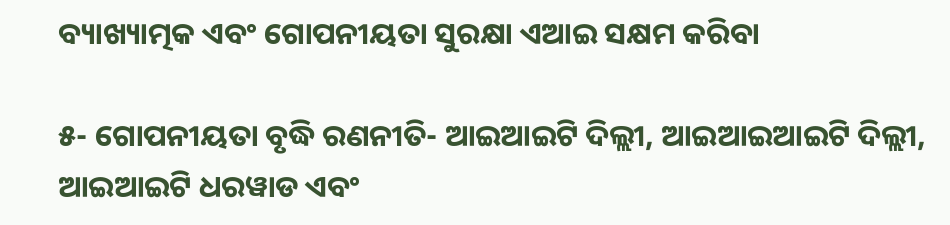ବ୍ୟାଖ୍ୟାତ୍ମକ ଏବଂ ଗୋପନୀୟତା ସୁରକ୍ଷା ଏଆଇ ସକ୍ଷମ କରିବା

୫- ଗୋପନୀୟତା ବୃଦ୍ଧି ରଣନୀତି- ଆଇଆଇଟି ଦିଲ୍ଲୀ, ଆଇଆଇଆଇଟି ଦିଲ୍ଲୀ, ଆଇଆଇଟି ଧରୱାଡ ଏବଂ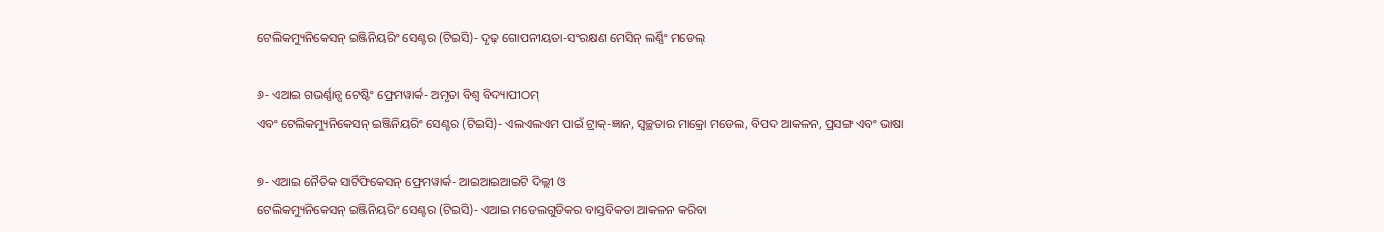ଟେଲିକମ୍ୟୁନିକେସନ୍ ଇଞ୍ଜିନିୟରିଂ ସେଣ୍ଟର (ଟିଇସି)- ଦୃଢ଼ ଗୋପନୀୟତା-ସଂରକ୍ଷଣ ମେସିନ୍ ଲର୍ଣ୍ଣିଂ ମଡେଲ୍

୬- ଏଆଇ ଗଭର୍ଣ୍ଣାନ୍ସ ଟେଷ୍ଟିଂ ଫ୍ରେମୱାର୍କ- ଅମୃତା ବିଶ୍ୱ ବିଦ୍ୟାପୀଠମ୍
ଏବଂ ଟେଲିକମ୍ୟୁନିକେସନ୍ ଇଞ୍ଜିନିୟରିଂ ସେଣ୍ଟର (ଟିଇସି)- ଏଲଏଲଏମ ପାଇଁ ଟ୍ରାକ୍-ଜ୍ଞାନ, ସ୍ୱଚ୍ଛତାର ମାକ୍ରୋ ମଡେଲ, ବିପଦ ଆକଳନ, ପ୍ରସଙ୍ଗ ଏବଂ ଭାଷା

୭- ଏଆଇ ନୈତିକ ସାର୍ଟିଫିକେସନ୍ ଫ୍ରେମୱାର୍କ- ଆଇଆଇଆଇଟି ଦିଲ୍ଲୀ ଓ
ଟେଲିକମ୍ୟୁନିକେସନ୍ ଇଞ୍ଜିନିୟରିଂ ସେଣ୍ଟର (ଟିଇସି)- ଏଆଇ ମଡେଲଗୁଡିକର ବାସ୍ତବିକତା ଆକଳନ କରିବା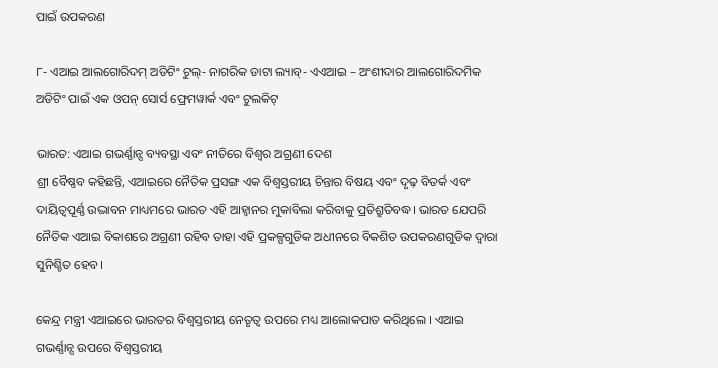ପାଇଁ ଉପକରଣ

୮- ଏଆଇ ଆଲଗୋରିଦମ୍ ଅଡିଟିଂ ଟୁଲ୍- ନାଗରିକ ଡାଟା ଲ୍ୟାବ୍- ଏଏଆଇ – ଅଂଶୀଦାର ଆଲଗୋରିଦମିକ ଅଡିଟିଂ ପାଇଁ ଏକ ଓପନ୍ ସୋର୍ସ ଫ୍ରେମୱାର୍କ ଏବଂ ଟୁଲକିଟ୍

ଭାରତ: ଏଆଇ ଗଭର୍ଣ୍ଣାନ୍ସ ବ୍ୟବସ୍ଥା ଏବଂ ନୀତିରେ ବିଶ୍ୱର ଅଗ୍ରଣୀ ଦେଶ
ଶ୍ରୀ ବୈଷ୍ଣବ କହିଛନ୍ତି, ଏଆଇରେ ନୈତିକ ପ୍ରସଙ୍ଗ ଏକ ବିଶ୍ୱସ୍ତରୀୟ ଚିନ୍ତାର ବିଷୟ ଏବଂ ଦୃଢ଼ ବିତର୍କ ଏବଂ ଦାୟିତ୍ୱପୂର୍ଣ୍ଣ ଉଦ୍ଭାବନ ମାଧ୍ୟମରେ ଭାରତ ଏହି ଆହ୍ୱାନର ମୁକାବିଲା କରିବାକୁ ପ୍ରତିଶ୍ରୁତିବଦ୍ଧ। ଭାରତ ଯେପରି ନୈତିକ ଏଆଇ ବିକାଶରେ ଅଗ୍ରଣୀ ରହିବ ତାହା ଏହି ପ୍ରକଳ୍ପଗୁଡିକ ଅଧୀନରେ ବିକଶିତ ଉପକରଣଗୁଡିକ ଦ୍ୱାରା ସୁନିଶ୍ଚିତ ହେବ।

କେନ୍ଦ୍ର ମନ୍ତ୍ରୀ ଏଆଇରେ ଭାରତର ବିଶ୍ୱସ୍ତରୀୟ ନେତୃତ୍ୱ ଉପରେ ମଧ୍ୟ ଆଲୋକପାତ କରିଥିଲେ । ଏଆଇ ଗଭର୍ଣ୍ଣାନ୍ସ ଉପରେ ବିଶ୍ୱସ୍ତରୀୟ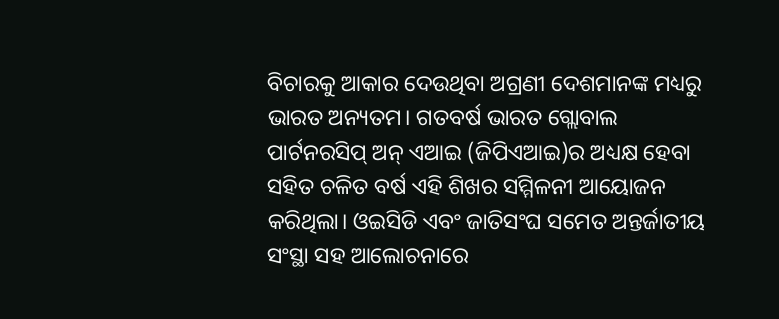ବିଚାରକୁ ଆକାର ଦେଉଥିବା ଅଗ୍ରଣୀ ଦେଶମାନଙ୍କ ମଧ୍ୟରୁ ଭାରତ ଅନ୍ୟତମ। ଗତବର୍ଷ ଭାରତ ଗ୍ଲୋବାଲ ପାର୍ଟନରସିପ୍ ଅନ୍ ଏଆଇ (ଜିପିଏଆଇ)ର ଅଧ୍ୟକ୍ଷ ହେବା ସହିତ ଚଳିତ ବର୍ଷ ଏହି ଶିଖର ସମ୍ମିଳନୀ ଆୟୋଜନ କରିଥିଲା। ଓଇସିଡି ଏବଂ ଜାତିସଂଘ ସମେତ ଅନ୍ତର୍ଜାତୀୟ ସଂସ୍ଥା ସହ ଆଲୋଚନାରେ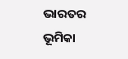ଭାରତର ଭୂମିକା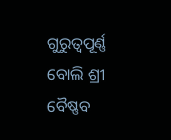ଗୁରୁତ୍ୱପୂର୍ଣ୍ଣ ବୋଲି ଶ୍ରୀ ବୈଷ୍ଣବ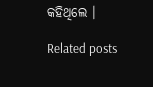କହିଥିଲେ ।

Related posts